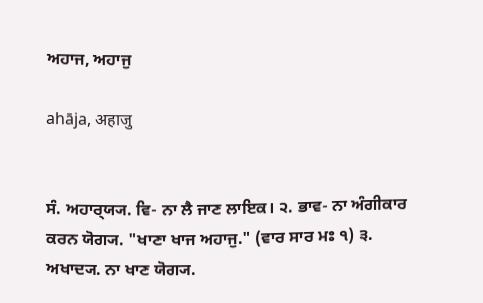ਅਹਾਜ, ਅਹਾਜੁ

ahāja, अहाजु


ਸੰ. ਅਹਾਰ੍‍ਯ੍ਯ. ਵਿ- ਨਾ ਲੈ ਜਾਣ ਲਾਇਕ। ੨. ਭਾਵ- ਨਾ ਅੰਗੀਕਾਰ ਕਰਨ ਯੋਗ੍ਯ. "ਖਾਣਾ ਖਾਜ ਅਹਾਜੁ." (ਵਾਰ ਸਾਰ ਮਃ ੧) ੩. ਅਖਾਦ੍ਯ. ਨਾ ਖਾਣ ਯੋਗ੍ਯ.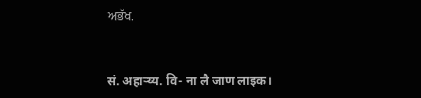ਅਭੱਖ.


सं. अहार्‍य्य. वि- ना लै जाण लाइक।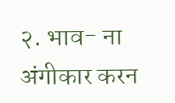२. भाव- ना अंगीकार करन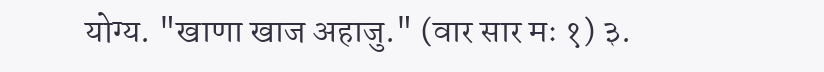योग्य. "खाणा खाज अहाजु." (वार सार मः १) ३.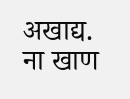अखाद्य. ना खाण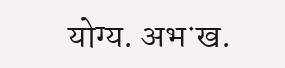योग्य. अभॱख.